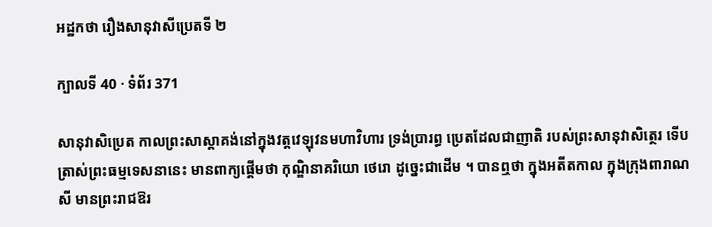អដ្ឋកថា រឿងសានុវាសីប្រេតទី ២

ក្បាលទី 40 · ទំព័រ 371

សានុវាសិប្រេត កាលព្រះសាស្តាគង់នៅក្នុងវត្តវេឡុវនមហាវិហារ ទ្រង់ប្រារព្ធ ប្រេតដែលជាញាតិ របស់ព្រះសានុវាសិត្ថេរ ទើបត្រាស់ព្រះធម្មទេសនានេះ មានពាក្យផ្តើមថា កុណ្ឌិនាគរិយោ ថេរោ ដូច្នេះជាដើម ។ បានឮថា ក្នុងអតីតកាល ក្នុងក្រុងពារាណសី មានព្រះរាជឱរ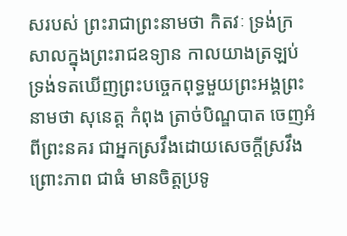សរបស់ ព្រះរាជាព្រះនាមថា កិតវៈ ទ្រង់ក្រសាលក្នុងព្រះរាជឧទ្យាន កាលយាងត្រឡប់ ទ្រង់ទតឃើញព្រះបច្ចេកពុទ្ធមួយព្រះអង្គព្រះនាមថា សុនេត្ត កំពុង ត្រាច់បិណ្ឌបាត ចេញអំពីព្រះនគរ ជាអ្នកស្រវឹងដោយសេចក្តីស្រវឹងព្រោះភាព ជាធំ មានចិត្តប្រទូ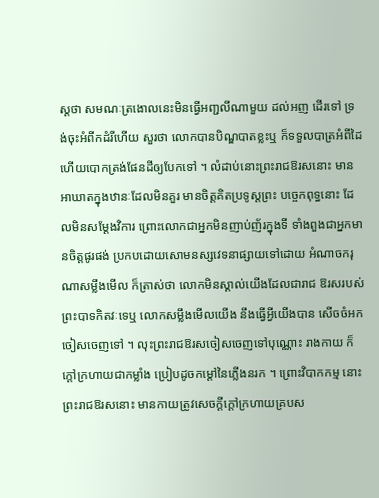ស្តថា សមណៈត្រងោលនេះមិនធ្វើអញ្ជលីណាមួយ ដល់អញ ដើរទៅ ទ្រង់ចុះអំពីកដំរីហើយ សួរថា លោកបានបិណ្ឌបាតខ្លះឬ ក៏ទទួលបាត្រអំពីដៃ ហើយបោកត្រង់ផែនដីឲ្យបែកទៅ ។ លំដាប់នោះព្រះរាជឱរសនោះ មានអាឃាតក្នុងឋានៈដែលមិនគួរ មានចិត្តគិតប្រទូស្តព្រះ បច្ចេកពុទ្ធនោះ ដែលមិនសម្តែងវិការ ព្រោះលោកជាអ្នកមិនញាប់ញ័រក្នុងទី ទាំងពួងជាអ្នកមានចិត្តផូរផង់ ប្រកបដោយសោមនស្សវេទនាផ្សាយទៅដោយ អំណាចករុណាសម្លឹងមើល ក៏ត្រាស់ថា លោកមិនស្គាល់យើងដែលជារាជ ឱរសរបស់ព្រះបាទកិតវៈទេឬ លោកសម្លឹងមើលយើង នឹងធ្វើអ្វីយើងបាន សើចចំអកចៀសចេញទៅ ។ លុះព្រះរាជឱរសចៀសចេញទៅបុណ្ណោះ រាងកាយ ក៏ក្តៅក្រហាយជាកម្លាំង ប្រៀបដូចកម្តៅនៃភ្លើងនរក ។ ព្រោះវិបាកកម្ម នោះ ព្រះរាជឱរសនោះ មានកាយត្រូវសេចក្តីក្តៅក្រហាយគ្របស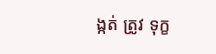ង្កត់ ត្រូវ ទុក្ខ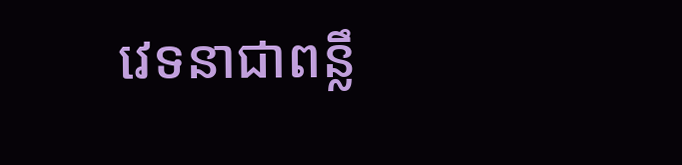វេទនាជាពន្លឹ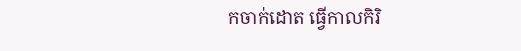កចាក់ដោត ធ្វើកាលកិរិ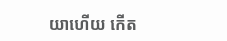យាហើយ កើត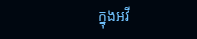ក្នុងអវី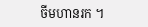ចីមហានរក ។